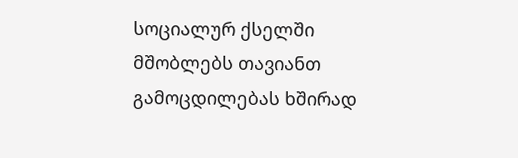სოციალურ ქსელში მშობლებს თავიანთ გამოცდილებას ხშირად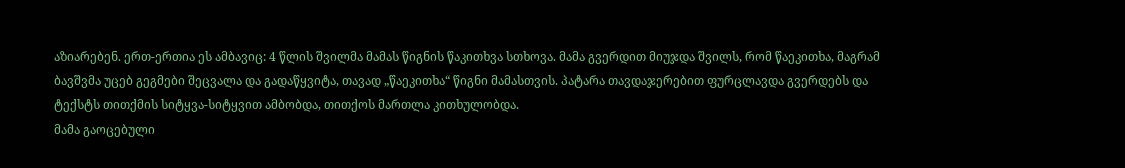აზიარებენ. ერთ-ერთია ეს ამბავიც: 4 წლის შვილმა მამას წიგნის წაკითხვა სთხოვა. მამა გვერდით მიუჯდა შვილს, რომ წაეკითხა, მაგრამ ბავშვმა უცებ გეგმები შეცვალა და გადაწყვიტა, თავად „წაეკითხა“ წიგნი მამასთვის. პატარა თავდაჯერებით ფურცლავდა გვერდებს და ტექსტს თითქმის სიტყვა-სიტყვით ამბობდა, თითქოს მართლა კითხულობდა.
მამა გაოცებული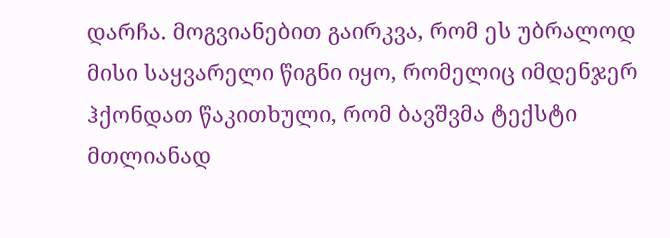დარჩა. მოგვიანებით გაირკვა, რომ ეს უბრალოდ მისი საყვარელი წიგნი იყო, რომელიც იმდენჯერ ჰქონდათ წაკითხული, რომ ბავშვმა ტექსტი მთლიანად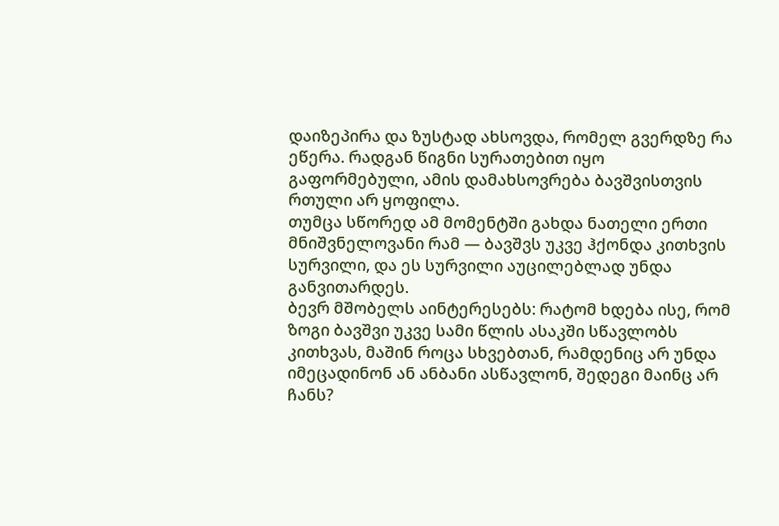დაიზეპირა და ზუსტად ახსოვდა, რომელ გვერდზე რა ეწერა. რადგან წიგნი სურათებით იყო გაფორმებული, ამის დამახსოვრება ბავშვისთვის რთული არ ყოფილა.
თუმცა სწორედ ამ მომენტში გახდა ნათელი ერთი მნიშვნელოვანი რამ — ბავშვს უკვე ჰქონდა კითხვის სურვილი, და ეს სურვილი აუცილებლად უნდა განვითარდეს.
ბევრ მშობელს აინტერესებს: რატომ ხდება ისე, რომ ზოგი ბავშვი უკვე სამი წლის ასაკში სწავლობს კითხვას, მაშინ როცა სხვებთან, რამდენიც არ უნდა იმეცადინონ ან ანბანი ასწავლონ, შედეგი მაინც არ ჩანს?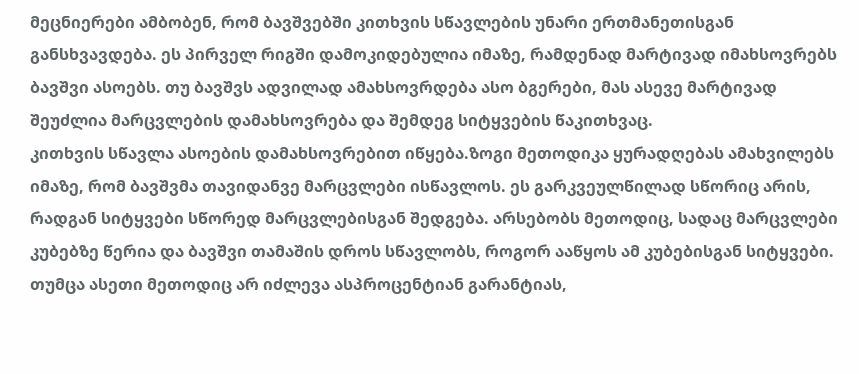მეცნიერები ამბობენ, რომ ბავშვებში კითხვის სწავლების უნარი ერთმანეთისგან განსხვავდება. ეს პირველ რიგში დამოკიდებულია იმაზე, რამდენად მარტივად იმახსოვრებს ბავშვი ასოებს. თუ ბავშვს ადვილად ამახსოვრდება ასო ბგერები, მას ასევე მარტივად შეუძლია მარცვლების დამახსოვრება და შემდეგ სიტყვების წაკითხვაც.
კითხვის სწავლა ასოების დამახსოვრებით იწყება.ზოგი მეთოდიკა ყურადღებას ამახვილებს იმაზე, რომ ბავშვმა თავიდანვე მარცვლები ისწავლოს. ეს გარკვეულწილად სწორიც არის, რადგან სიტყვები სწორედ მარცვლებისგან შედგება. არსებობს მეთოდიც, სადაც მარცვლები კუბებზე წერია და ბავშვი თამაშის დროს სწავლობს, როგორ ააწყოს ამ კუბებისგან სიტყვები.
თუმცა ასეთი მეთოდიც არ იძლევა ასპროცენტიან გარანტიას,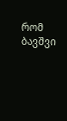რომ ბავშვი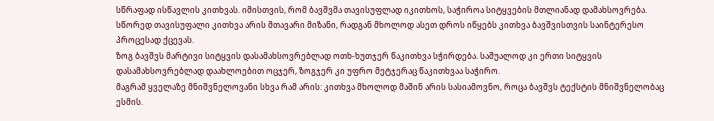სწრაფად ისწავლის კითხვას. იმისთვის, რომ ბავშვმა თავისუფლად იკითხოს, საჭიროა სიტყვების მთლიანად დამახსოვრება. სწორედ თავისუფალი კითხვა არის მთავარი მიზანი, რადგან მხოლოდ ასეთ დროს იწყებს კითხვა ბავშვისთვის საინტერესო პროცესად ქცევას.
ზოგ ბავშვს მარტივი სიტყვის დასამახსოვრებლად ოთხ-ხუთჯერ წაკითხვა სჭირდება. საშუალოდ კი ერთი სიტყვის დასამახსოვრებლად დაახლოებით ოცჯერ, ზოგჯერ კი უფრო მეტჯერაც წაკითხვაა საჭირო.
მაგრამ ყველაზე მნიშვნელოვანი სხვა რამ არის: კითხვა მხოლოდ მაშინ არის სასიამოვნო, როცა ბავშვს ტექსტის მნიშვნელობაც ესმის.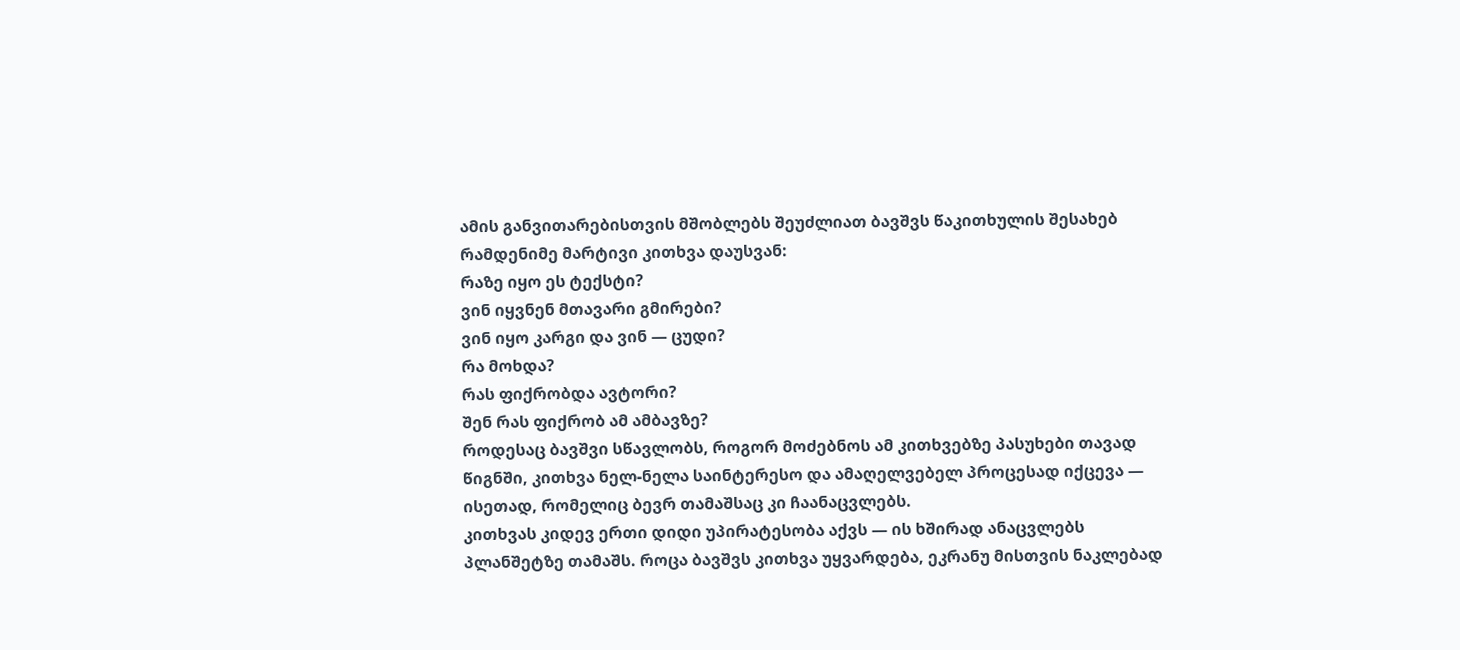ამის განვითარებისთვის მშობლებს შეუძლიათ ბავშვს წაკითხულის შესახებ რამდენიმე მარტივი კითხვა დაუსვან:
რაზე იყო ეს ტექსტი?
ვინ იყვნენ მთავარი გმირები?
ვინ იყო კარგი და ვინ — ცუდი?
რა მოხდა?
რას ფიქრობდა ავტორი?
შენ რას ფიქრობ ამ ამბავზე?
როდესაც ბავშვი სწავლობს, როგორ მოძებნოს ამ კითხვებზე პასუხები თავად წიგნში, კითხვა ნელ-ნელა საინტერესო და ამაღელვებელ პროცესად იქცევა — ისეთად, რომელიც ბევრ თამაშსაც კი ჩაანაცვლებს.
კითხვას კიდევ ერთი დიდი უპირატესობა აქვს — ის ხშირად ანაცვლებს პლანშეტზე თამაშს. როცა ბავშვს კითხვა უყვარდება, ეკრანუ მისთვის ნაკლებად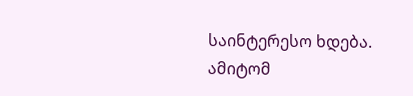საინტერესო ხდება.
ამიტომ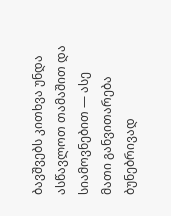ბავშვებს კითხვა უნდა ასწავლოთ თამაშით და სიამოვნებით — ასე მათი განვითარება ბუნებრივად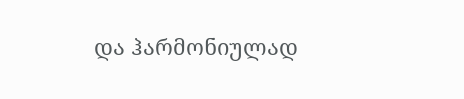და ჰარმონიულად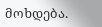მოხდება.